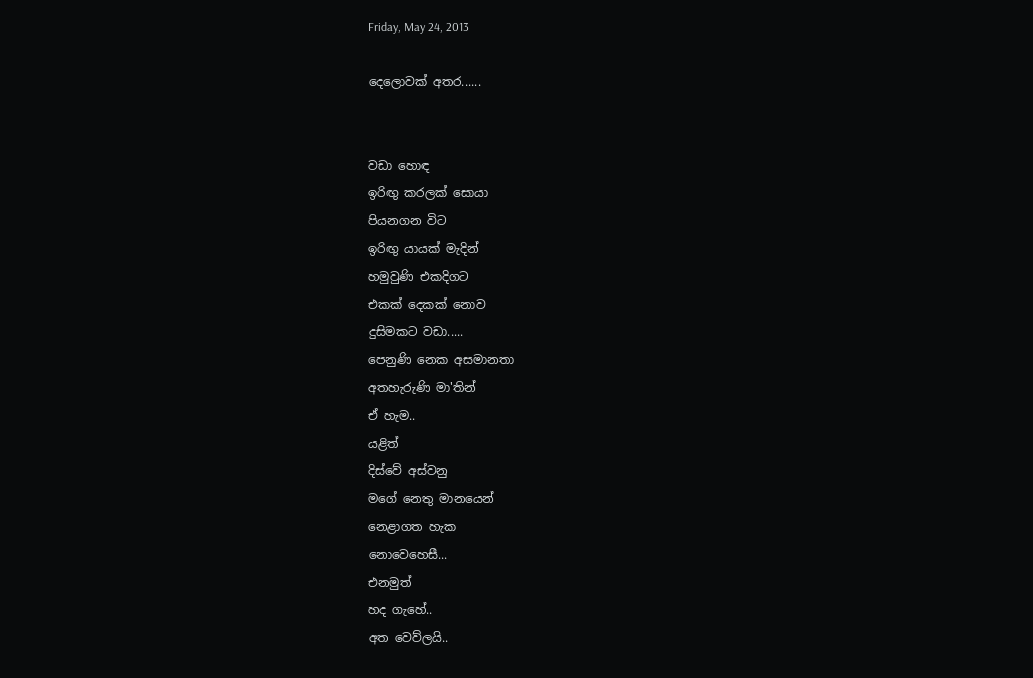Friday, May 24, 2013

දෙලොවක් අතර......


වඩා හොඳ
ඉරිඟු කරලක් සොයා
පියනගන විට
ඉරිඟු යායක් මැදින්
හමුවුණි එකදිගට
එකක් දෙකක් නොව
දුසිමකට වඩා.....
පෙනුණි නෙක අසමානතා
අතහැරුණි මා'තින්
ඒ හැම..
යළිත්
දිස්වේ අස්වනු
මගේ නෙතු මානයෙන්
නෙළාගත හැක
නොවෙහෙසී...
එනමුත්
හද ගැහේ..
අත වෙව්ලයි..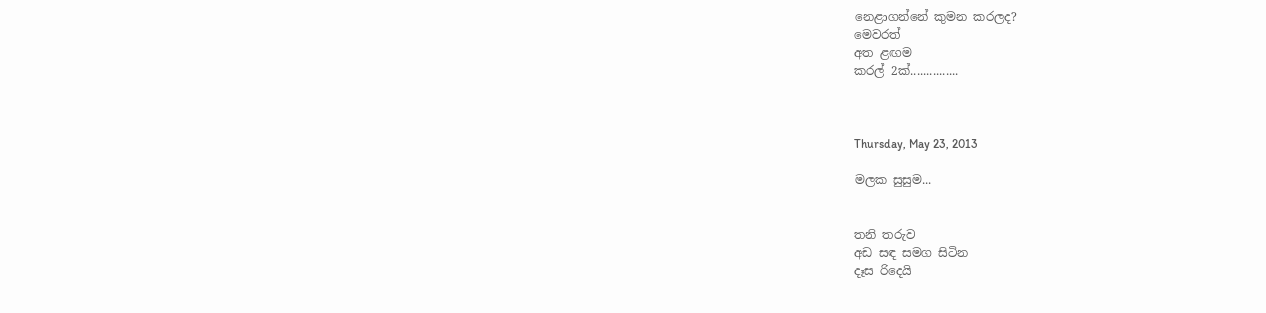නෙළාගන්නේ කුමන කරලද?
මෙවරත්
අත ළඟම
කරල් 2ක්...............



Thursday, May 23, 2013

මලක සුසුම...


තනි තරුව
අඩ සඳ සමග සිටින
දෑස රිදෙයි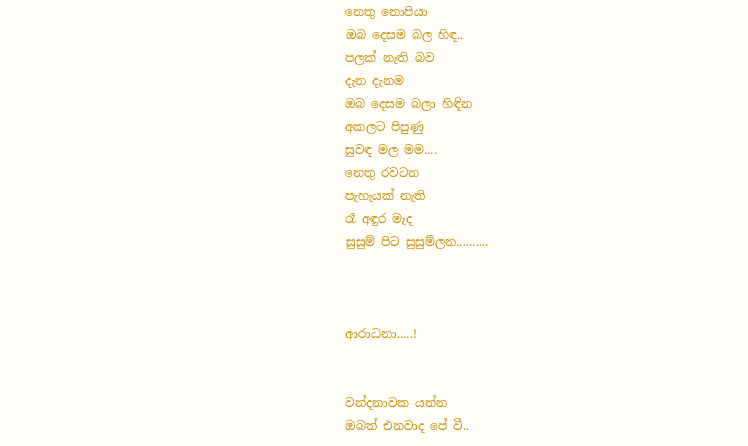නෙතු නොපියා
ඔබ දෙසම බල හිඳ..
පලක් නැති බව
දැන දැනම
ඔබ දෙසම බලා හිඳින
අකලට පිපුණු
සුවඳ මල මම....
නෙතු රවටන
පැහැයක් නැති
රෑ අඳුර මැද
සුසුම් පිට සුසුම්ලන..........



ආරාධනා.....!


වන්දනාවක යන්න
ඔබත් එනවාද පේ වී..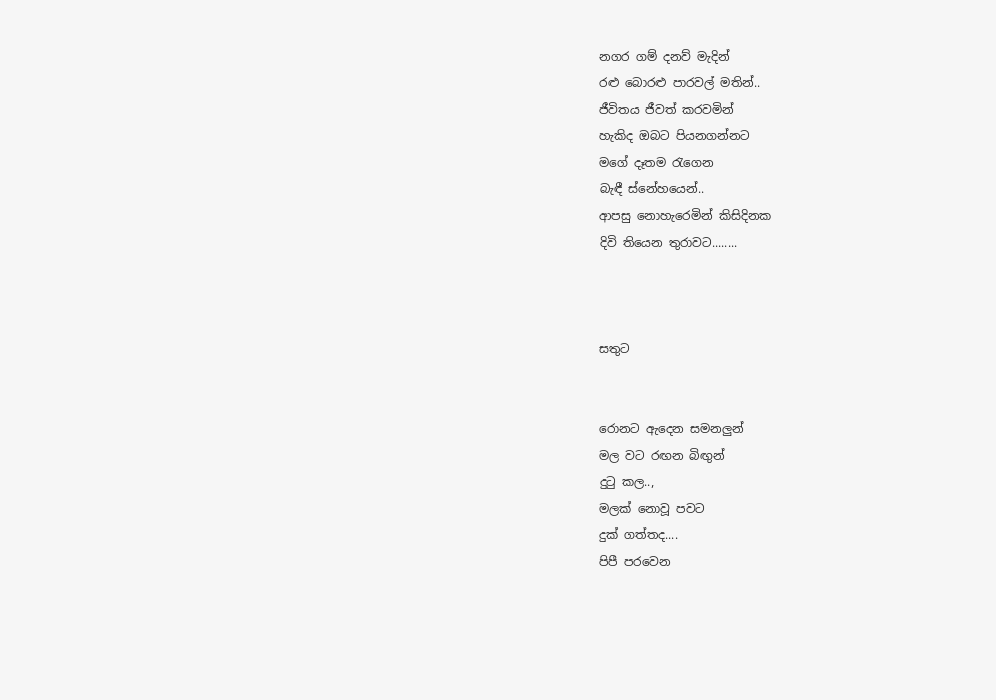නගර ගම් දනව් මැදින්
රළු බොරළු පාරවල් මතින්..
ජීවිතය ජීවත් කරවමින්
හැකිද ඔබට පියනගන්නට
මගේ දෑතම රැගෙන
බැඳී ස්නේහයෙන්..
ආපසු නොහැරෙමින් කිසිදිනක
දිවි තියෙන තුරාවට........



සතුට


රොනට ඇදෙන සමනලුන්
මල වට රඟන බිඟුන්
දුටු කල..,
මලක් නොවූ පවට
දුක් ගත්තද....
පිපී පරවෙන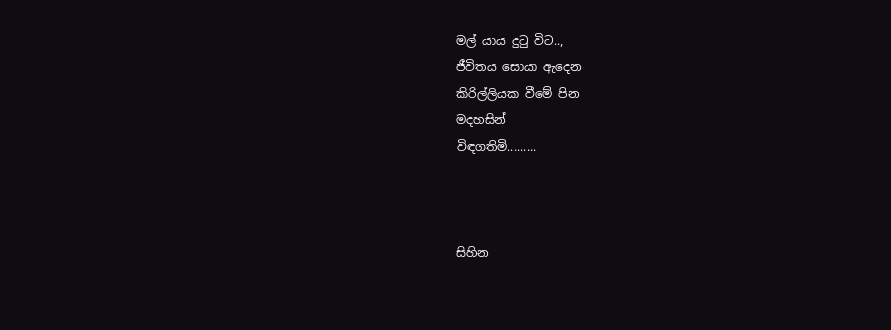මල් යාය දුටු විට..,
ජීවිතය සොයා ඇදෙන
කිරිල්ලියක වීමේ පින
මදහසින්
විඳගතිමි.........



සිහින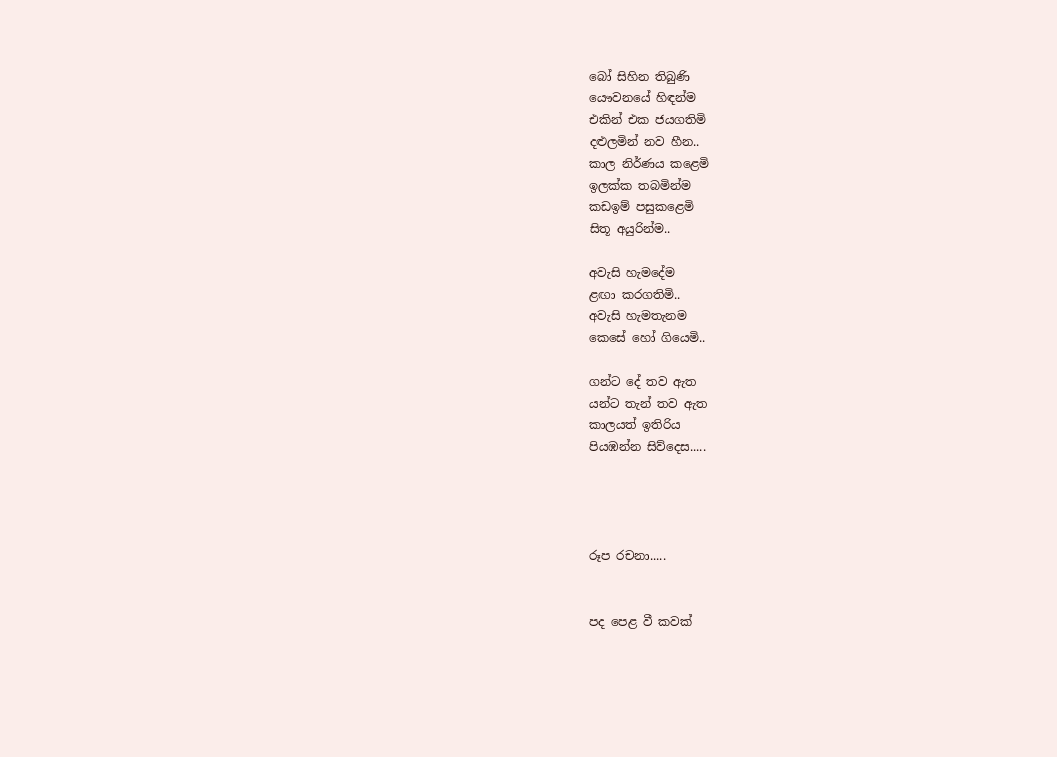බෝ සිහින තිබුණි
යෞවනයේ හිඳන්ම
එකින් එක ජයගතිමි
දළුලමින් නව හීන..
කාල නිර්ණය කළෙමි
ඉලක්ක තබමින්ම
කඩඉම් පසුකළෙමි
සිතූ අයුරින්ම..

අවැසි හැමදේම
ළඟා කරගතිමි..
අවැසි හැමතැනම
කෙසේ හෝ ගියෙමි..

ගන්ට දේ තව ඇත
යන්ට තැන් තව ඇත
කාලයත් ඉතිරිය
පියඹන්න සිව්දෙස.....




රූප රචනා.....


පද පෙළ වී කවක්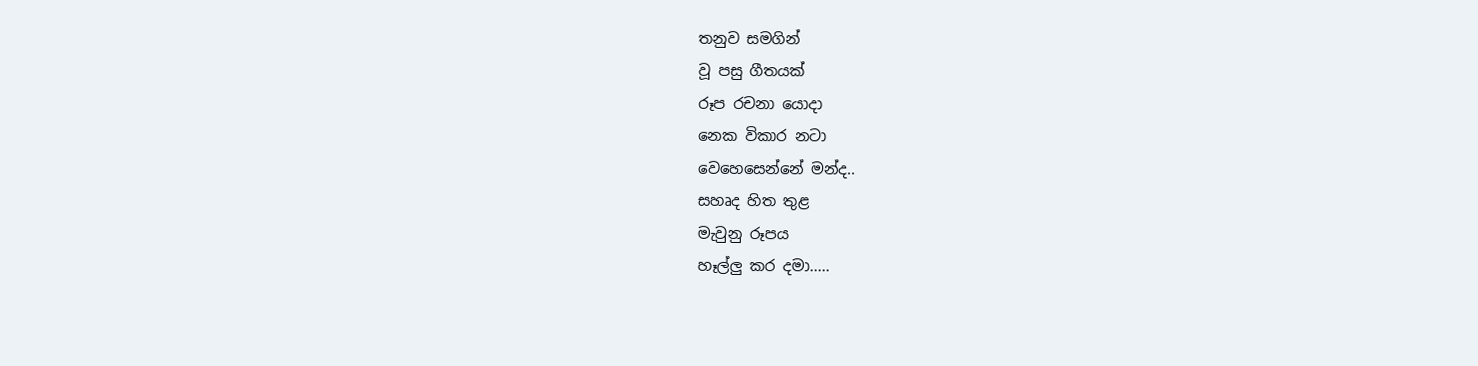තනුව සමගින්
වූ පසු ගීතයක්
රූප රචනා යොදා
නෙක විකාර නටා
වෙහෙසෙන්නේ මන්ද..
සහෘද හිත තුළ
මැවුනු රූපය
හෑල්ලු කර දමා.....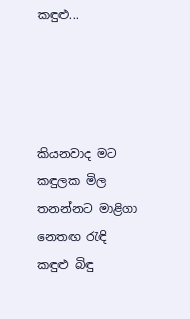කඳුළු...




කියනවාද මට
කඳුලක මිල
තනන්නට මාළිගා
නෙතඟ රැඳි
කඳුළු බිඳු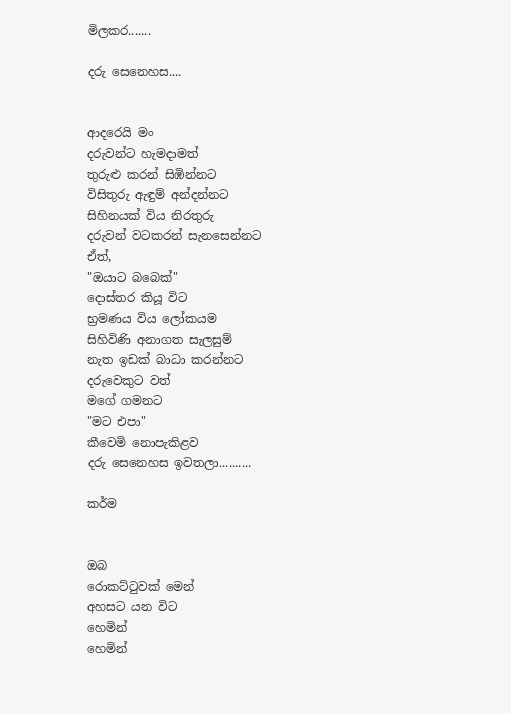මිලකර.......

දරු සෙනෙහස....


ආදරෙයි මං
දරුවන්ට හැමදාමත්
තුරුළු කරන් සිඹින්නට
විසිතුරු ඇඳුම් අන්දන්නට
සිහිනයක් විය නිරතුරු
දරුවන් වටකරන් සැනසෙන්නට
ඒත්,
"ඔයාට බබෙක්"
දොස්තර කියූ විට
භ්‍රමණය විය ලෝකයම
සිහිවිණි අනාගත සැලසුම්
නැත ඉඩක් බාධා කරන්නට
දරුවෙකුට වත්
මගේ ගමනට
"මට එපා"
කීවෙමි නොපැකිළව
දරු සෙනෙහස ඉවතලා..........

කර්ම


ඔබ
රොකට්ටුවක් මෙන්
අහසට යන විට
හෙමින්
හෙමින්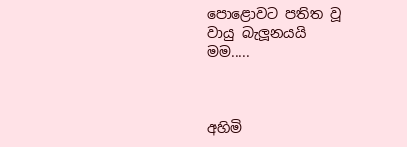පොළොවට පතිත වූ
වායු බැලූනයයි
මම.....



අහිමි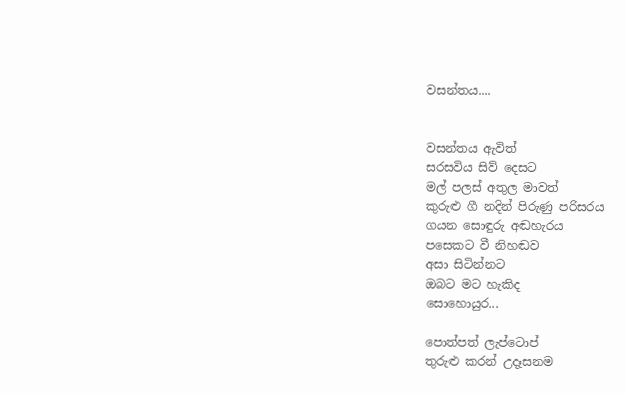වසන්තය....


වසන්තය ඇවිත්
සරසවිය සිව් දෙසට
මල් පලස් අතුල මාවත්
කුරුළු ගී නදින් පිරුණු පරිසරය
ගයන සොඳුරු අඬහැරය
පසෙකට වී නිහඬව
අසා සිටින්නට
ඔබට මට හැකිද
සොහොයුර...

පොත්පත් ලැප්ටොප්
තුරුළු කරන් උදෑසනම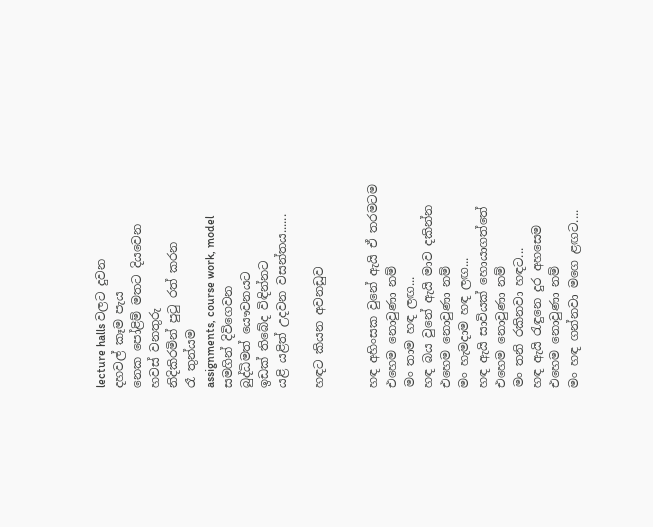lecture halls වලට දුවන
දහවල් කෑම පැය
නෙක පෝළිම් මතට දියවෙන
හවස් වනතුරු
නිදිකිරමින් පුටු රත් කරන
රෑ තුන්යම
assignments, course work, model
සමගින් දිවිගෙවන
බුද්ධිමත් යෞවනයට
ඉඩක් තිබේද විඳින්නට
යළි යළිත් උදවන වසන්තය......

හඳට කියන අවනඩුව


හඳ අහිංසක වුනේ ඇයි ඒ තරමටම
එහෙම නොවුණා නම්
මං තාම හඳ ලඟ...
හඳ බය වුනේ ඇයි මාව දකින්න
එහෙම නොවුණා නම්
මං හැමදාම හඳ ලඟ...
හඳ ඇයි සාවියක් හොයාගත්තේ
එහෙම නොවුණා නම්
මං තනි රකිනවා හඳට...
හඳ ඇයි රැඳුනෙ දුර අහසෙම
එහෙම නොවුණා නම්
මං හඳ ගන්නවා මගෙ ළඟට....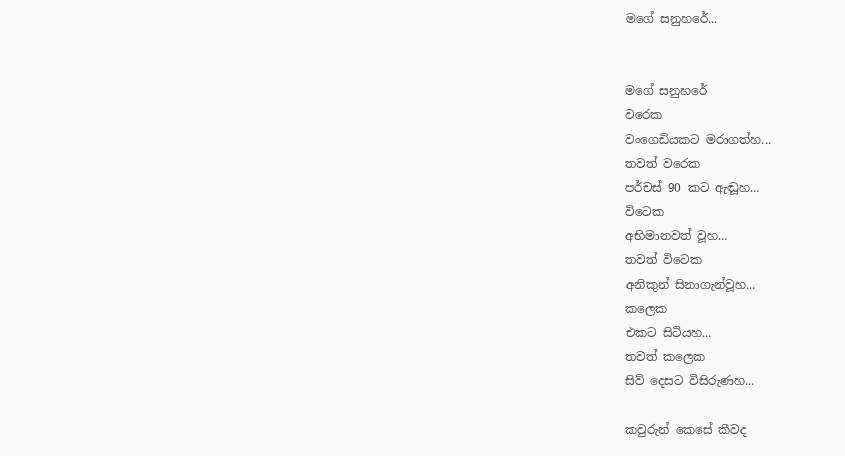මගේ සනුහරේ...


මගේ සනුහරේ
වරෙක
වංගෙඩියකට මරාගත්හ...
තවත් වරෙක
පර්චස් 90 කට ඇඬූහ...
විටෙක
අභිමානවත් වූහ...
තවත් විටෙක
අනිකුන් සිනාගැන්වූහ...
කලෙක
එකට සිටියහ...
තවත් කලෙක
සිව් දෙසට විසිරුණහ...

කවුරුන් කෙසේ කීවද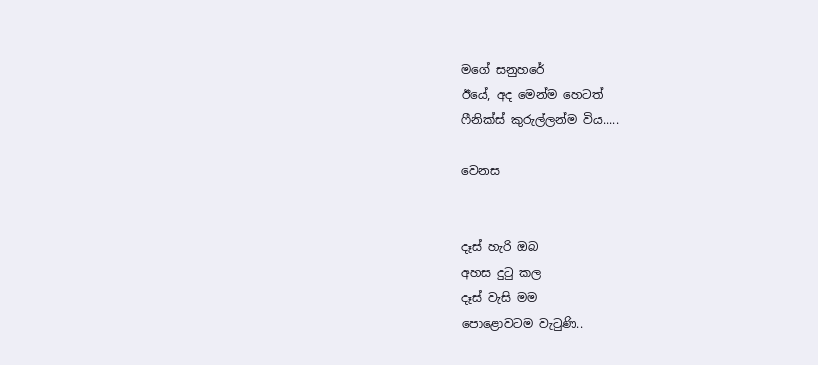මගේ සනුහරේ
ඊයේ, අද මෙන්ම හෙටත්
ෆීනික්ස් කුරුල්ලන්ම විය.....

වෙනස


දෑස් හැරි ඔබ
අහස දුටු කල
දෑස් වැසි මම
පොළොවටම වැටුණි..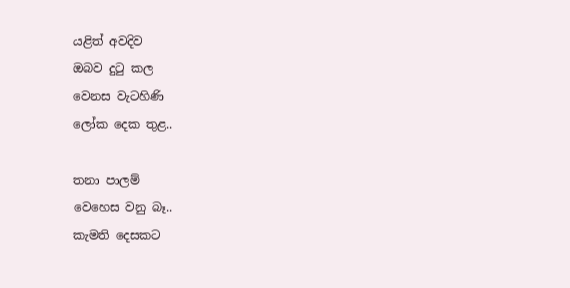යළිත් අවදිව
ඔබව දුටු කල
වෙනස වැටහිණි
ලෝක දෙක තුළ..

තනා පාලම්
වෙහෙස වනු බෑ..
කැමති දෙසකට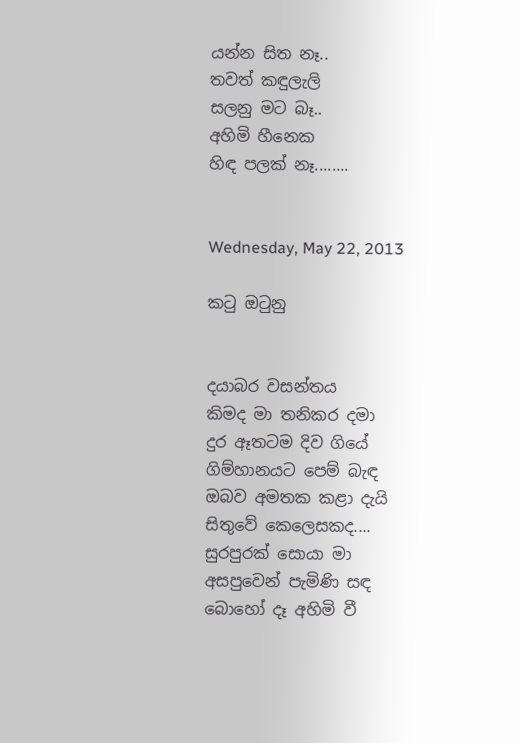යන්න සිත නෑ..
තවත් කඳුලැලි
සලනු මට බෑ..
අහිමි හීනෙක
හිඳ පලක් නෑ........


Wednesday, May 22, 2013

කටු ඔටුනු


දයාබර වසන්තය
කිමද මා තනිකර දමා
දුර ඈතටම දිව ගියේ
ගිම්හානයට පෙම් බැඳ
ඔබව අමතක කළා දැයි
සිතුවේ කෙලෙසකද....
සුරපුරක් සොයා මා
අසපුවෙන් පැමිණි සඳ
බොහෝ දෑ අහිමි වී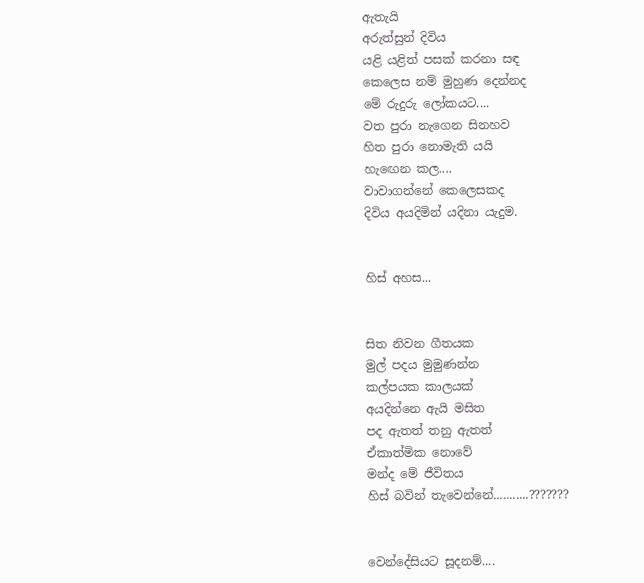ඇතැයි
අරුත්සුන් දිවිය
යළි යළිත් පසක් කරනා සඳ
කෙලෙස නම් මුහුණ දෙන්නද
මේ රුදුරු ලෝකයට....
වත පුරා නැගෙන සිනහව
හිත පුරා නොමැති යයි
හැඟෙන කල....
වාවාගන්නේ කෙලෙසකද
දිවිය අයදිමින් යදිනා යැදුම.


හිස් අහස...


සිත නිවන ගීතයක
මුල් පදය මුමුණන්න
කල්පයක කාලයක්
අයදින්නෙ ඇයි මසිත
පද ඇතත් තනු ඇතත්
ඒකාත්මික නොවේ
මන්ද මේ ජීවිතය
හිස් බවින් තැවෙන්නේ...........???????


වෙන්දේසියට සූදනම්....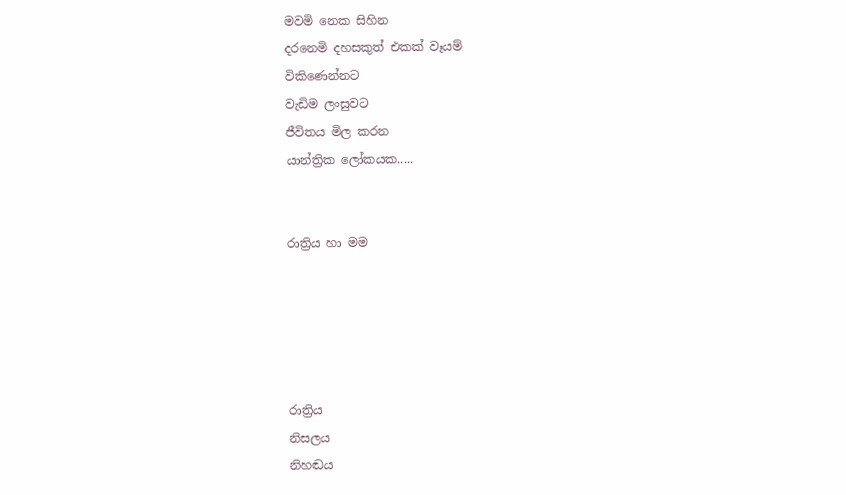මවමි නෙක සිහින
දරනෙමි දහසකුත් එකක් වෑයම්
විකිණෙන්නට
වැඩිම ලංසුවට
ජීවිතය මිල කරන
යාන්ත්‍රික ලෝකයක.....


රාත්‍රිය හා මම





රාත්‍රිය
නිසලය
නිහඬය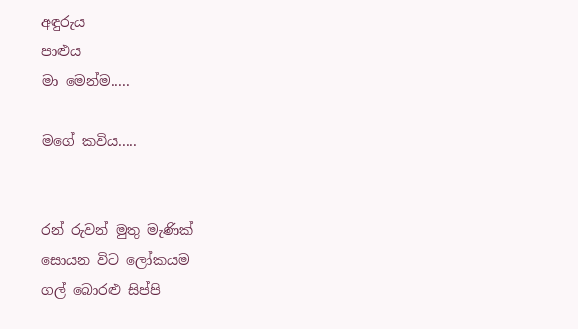අඳුරුය
පාළුය
මා මෙන්ම.....

මගේ කවිය.....


රන් රුවන් මුතු මැණික්
සොයන විට ලෝකයම
ගල් බොරළු සිප්පි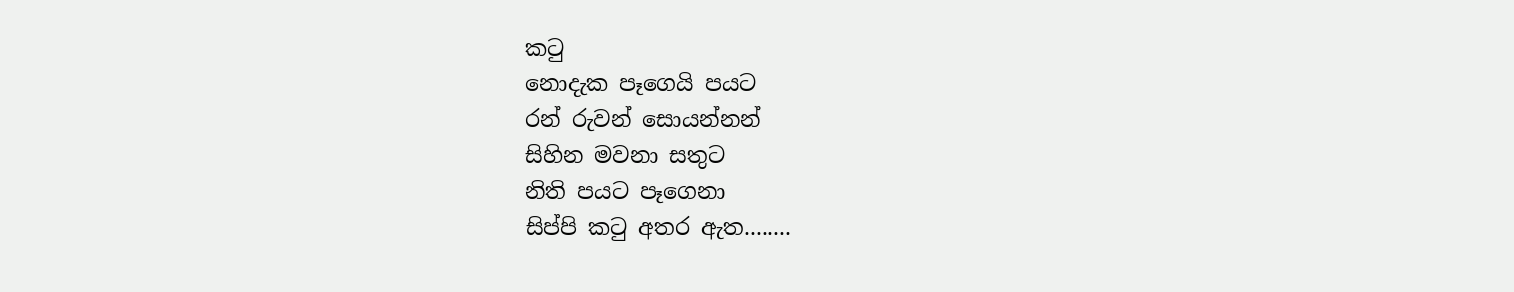කටු
නොදැක පෑගෙයි පයට
රන් රුවන් සොයන්නන්
සිහින මවනා සතුට
නිති පයට පෑගෙනා
සිප්පි කටු අතර ඇත........